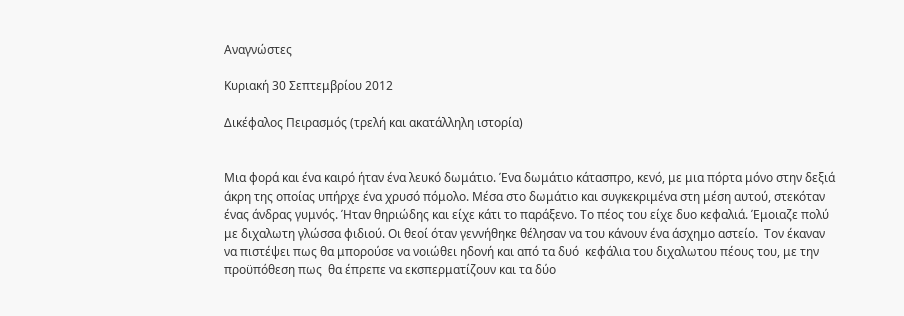Αναγνώστες

Κυριακή 30 Σεπτεμβρίου 2012

Δικέφαλος Πειρασμός (τρελή και ακατάλληλη ιστορία)


Μια φορά και ένα καιρό ήταν ένα λευκό δωμάτιο. Ένα δωμάτιο κάτασπρο, κενό, με μια πόρτα μόνο στην δεξιά άκρη της οποίας υπήρχε ένα χρυσό πόμολο. Μέσα στο δωμάτιο και συγκεκριμένα στη μέση αυτού, στεκόταν ένας άνδρας γυμνός. Ήταν θηριώδης και είχε κάτι το παράξενο. Το πέος του είχε δυο κεφαλιά. Έμοιαζε πολύ με διχαλωτη γλώσσα φιδιού. Οι θεοί όταν γεννήθηκε θέλησαν να του κάνουν ένα άσχημο αστείο.  Τον έκαναν να πιστέψει πως θα μπορούσε να νοιώθει ηδονή και από τα δυό  κεφάλια του διχαλωτου πέους του, με την προϋπόθεση πως  θα έπρεπε να εκσπερματίζουν και τα δύο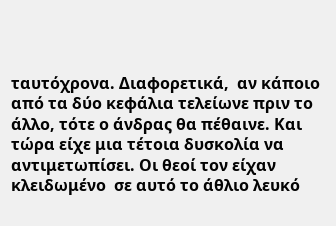ταυτόχρονα. Διαφορετικά,  αν κάποιο από τα δύο κεφάλια τελείωνε πριν το άλλο, τότε ο άνδρας θα πέθαινε. Και  τώρα είχε μια τέτοια δυσκολία να αντιμετωπίσει. Οι θεοί τον είχαν κλειδωμένο  σε αυτό το άθλιο λευκό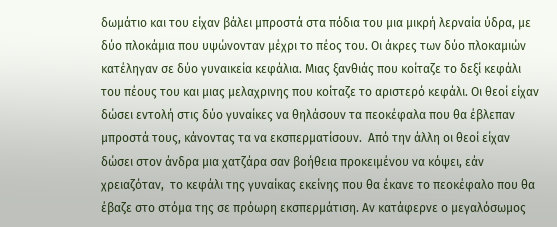δωμάτιο και του είχαν βάλει μπροστά στα πόδια του μια μικρή λερναία ύδρα, με δύο πλοκάμια που υψώνονταν μέχρι το πέος του. Οι άκρες των δύο πλοκαμιών κατέληγαν σε δύο γυναικεία κεφάλια. Μιας ξανθιάς που κοίταζε το δεξί κεφάλι του πέους του και μιας μελαχρινης που κοίταζε το αριστερό κεφάλι. Οι θεοί είχαν δώσει εντολή στις δύο γυναίκες να θηλάσουν τα πεοκέφαλα που θα έβλεπαν μπροστά τους, κάνοντας τα να εκσπερματίσουν.  Από την άλλη οι θεοί είχαν δώσει στον άνδρα μια χατζάρα σαν βοήθεια προκειμένου να κόψει, εάν χρειαζόταν,  το κεφάλι της γυναίκας εκείνης που θα έκανε το πεοκέφαλο που θα έβαζε στο στόμα της σε πρόωρη εκσπερμάτιση. Αν κατάφερνε ο μεγαλόσωμος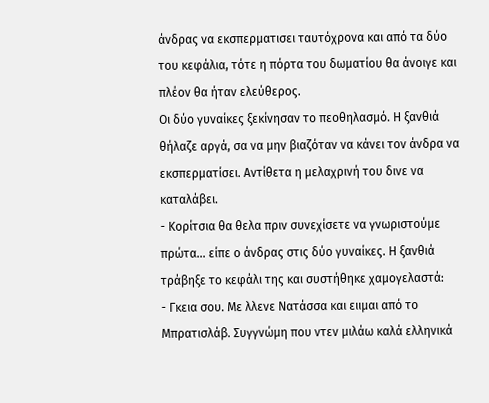άνδρας να εκσπερματισει ταυτόχρονα και από τα δύο του κεφάλια, τότε η πόρτα του δωματίου θα άνοιγε και πλέον θα ήταν ελεύθερος.
Οι δύο γυναίκες ξεκίνησαν το πεοθηλασμό. Η ξανθιά θήλαζε αργά, σα να μην βιαζόταν να κάνει τον άνδρα να εκσπερματίσει. Αντίθετα η μελαχρινή του δινε να καταλάβει.
- Κορίτσια θα θελα πριν συνεχίσετε να γνωριστούμε πρώτα... είπε ο άνδρας στις δύο γυναίκες. Η ξανθιά τράβηξε το κεφάλι της και συστήθηκε χαμογελαστά:
- Γκεια σου. Με λλενε Νατάσσα και ειιμαι από το Μπρατισλάβ. Συγγνώμη που ντεν μιλάω καλά ελληνικά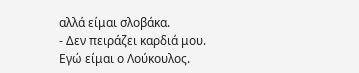αλλά είμαι σλοβάκα.
- Δεν πειράζει καρδιά μου. Εγώ είμαι ο Λούκουλος.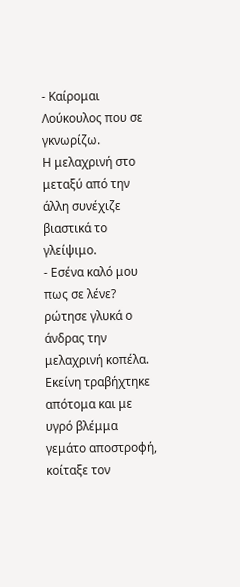- Καίρομαι Λούκουλος που σε γκνωρίζω.
Η μελαχρινή στο μεταξύ από την άλλη συνέχιζε βιαστικά το γλείψιμο.
- Εσένα καλό μου πως σε λένε? ρώτησε γλυκά ο άνδρας την μελαχρινή κοπέλα. Εκείνη τραβήχτηκε απότομα και με υγρό βλέμμα γεμάτο αποστροφή, κοίταξε τον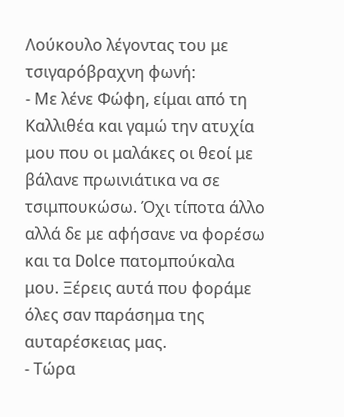Λούκουλο λέγοντας του με τσιγαρόβραχνη φωνή:
- Με λένε Φώφη, είμαι από τη Καλλιθέα και γαμώ την ατυχία μου που οι μαλάκες οι θεοί με βάλανε πρωινιάτικα να σε τσιμπουκώσω. Όχι τίποτα άλλο αλλά δε με αφήσανε να φορέσω και τα Dolce πατομπούκαλα μου. Ξέρεις αυτά που φοράμε όλες σαν παράσημα της αυταρέσκειας μας.
- Τώρα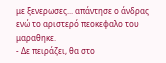με ξενερωσες... απάντησε ο άνδρας ενώ το αριστερό πεοκεφαλο του μαραθηκε.
- Δε πειράζει, θα στο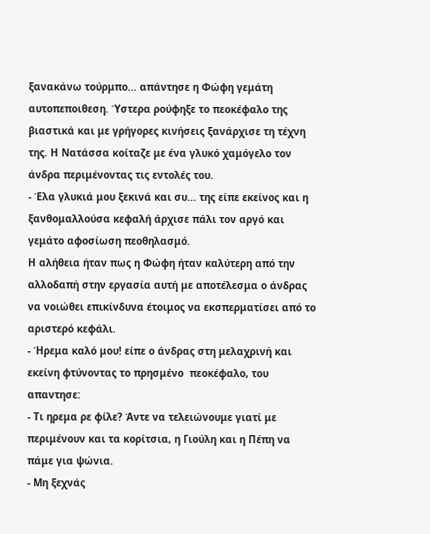ξανακάνω τούρμπο... απάντησε η Φώφη γεμάτη αυτοπεποιθεση. Ύστερα ρούφηξε το πεοκέφαλο της βιαστικά και με γρήγορες κινήσεις ξανάρχισε τη τέχνη της. Η Νατάσσα κοίταζε με ένα γλυκό χαμόγελο τον άνδρα περιμένοντας τις εντολές του.
- Έλα γλυκιά μου ξεκινά και συ... της είπε εκείνος και η ξανθομαλλούσα κεφαλή άρχισε πάλι τον αργό και γεμάτο αφοσίωση πεοθηλασμό.
Η αλήθεια ήταν πως η Φώφη ήταν καλύτερη από την αλλοδαπή στην εργασία αυτή με αποτέλεσμα ο άνδρας να νοιώθει επικίνδυνα έτοιμος να εκσπερματίσει από το αριστερό κεφάλι.
- Ήρεμα καλό μου! είπε ο άνδρας στη μελαχρινή και εκείνη φτύνοντας το πρησμένο  πεοκέφαλο, του απαντησε:
- Τι ηρεμα ρε φίλε? Άντε να τελειώνουμε γιατί με περιμένουν και τα κορίτσια, η Γιούλη και η Πέπη να πάμε για ψώνια.
- Μη ξεχνάς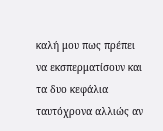καλή μου πως πρέπει να εκσπερματίσουν και τα δυο κεφάλια ταυτόχρονα αλλιώς αν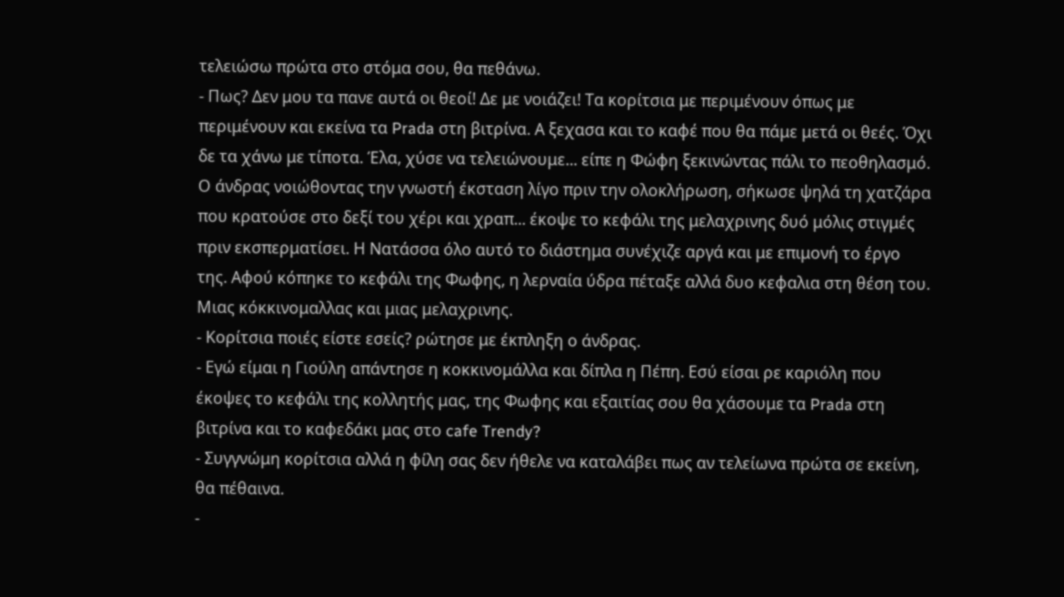τελειώσω πρώτα στο στόμα σου, θα πεθάνω.
- Πως? Δεν μου τα πανε αυτά οι θεοί! Δε με νοιάζει! Τα κορίτσια με περιμένουν όπως με περιμένουν και εκείνα τα Prada στη βιτρίνα. Α ξεχασα και το καφέ που θα πάμε μετά οι θεές. Όχι δε τα χάνω με τίποτα. Έλα, χύσε να τελειώνουμε... είπε η Φώφη ξεκινώντας πάλι το πεοθηλασμό.
Ο άνδρας νοιώθοντας την γνωστή έκσταση λίγο πριν την ολοκλήρωση, σήκωσε ψηλά τη χατζάρα που κρατούσε στο δεξί του χέρι και χραπ... έκοψε το κεφάλι της μελαχρινης δυό μόλις στιγμές πριν εκσπερματίσει. Η Νατάσσα όλο αυτό το διάστημα συνέχιζε αργά και με επιμονή το έργο της. Αφού κόπηκε το κεφάλι της Φωφης, η λερναία ύδρα πέταξε αλλά δυο κεφαλια στη θέση του. Μιας κόκκινομαλλας και μιας μελαχρινης.
- Κορίτσια ποιές είστε εσείς? ρώτησε με έκπληξη ο άνδρας.
- Εγώ είμαι η Γιούλη απάντησε η κοκκινομάλλα και δίπλα η Πέπη. Εσύ είσαι ρε καριόλη που έκοψες το κεφάλι της κολλητής μας, της Φωφης και εξαιτίας σου θα χάσουμε τα Prada στη βιτρίνα και το καφεδάκι μας στο cafe Trendy?
- Συγγνώμη κορίτσια αλλά η φίλη σας δεν ήθελε να καταλάβει πως αν τελείωνα πρώτα σε εκείνη, θα πέθαινα.
-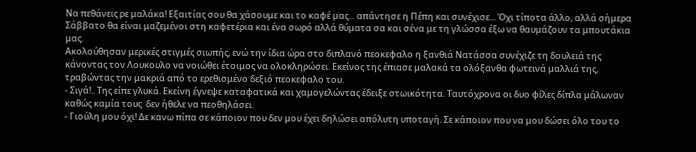Να πεθάνεις ρε μαλάκα! Εξαιτίας σου θα χάσουμε και το καφέ μας... απάντησε η Πέπη και συνέχισε... Όχι τίποτα άλλο, αλλά σήμερα Σάββατο θα είναι μαζεμένοι στη καφετέρια και ένα σωρό αλλά θύματα σα και σένα με τη γλώσσα έξω να θαυμάζουν τα μπουτάκια μας.
Ακολούθησαν μερικές στιγμές σιωπής, ενώ την ίδια ώρα στο διπλανό πεοκεφαλο η ξανθιά Νατάσσα συνέχιζε τη δουλειά της κάνοντας τον Λουκουλο να νοιώθει έτοιμος να ολοκληρώσει. Εκείνος της έπιασε μαλακά τα ολόξανθα φωτεινά μαλλιά της, τραβώντας την μακριά από το ερεθισμένο δεξιό πεοκεφαλο του.
- Σιγά!.. Της είπε γλυκά. Εκείνη έγνεψε καταφατικά και χαμογελώντας έδειξε στωικότητα. Ταυτόχρονα οι δυο φίλες δίπλα μάλωναν καθώς καμία τους  δεν ήθελε να πεοθηλάσει.
- Γιούλη μου όχι! Δε κανω πίπα σε κάποιον που δεν μου έχει δηλώσει απόλυτη υποταγή. Σε κάποιον που να μου δώσει όλο του το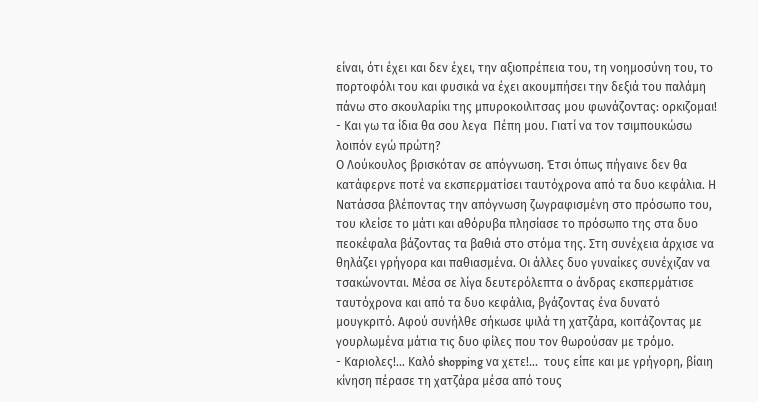είναι, ότι έχει και δεν έχει, την αξιοπρέπεια του, τη νοημοσύνη του, το πορτοφόλι του και φυσικά να έχει ακουμπήσει την δεξιά του παλάμη πάνω στο σκουλαρίκι της μπυροκοιλιτσας μου φωνάζοντας: ορκιζομαι!
- Και γω τα ίδια θα σου λεγα  Πέπη μου. Γιατί να τον τσιμπουκώσω λοιπόν εγώ πρώτη?
Ο Λούκουλος βρισκόταν σε απόγνωση. Έτσι όπως πήγαινε δεν θα κατάφερνε ποτέ να εκσπερματίσει ταυτόχρονα από τα δυο κεφάλια. Η Νατάσσα βλέποντας την απόγνωση ζωγραφισμένη στο πρόσωπο του, του κλείσε το μάτι και αθόρυβα πλησίασε το πρόσωπο της στα δυο πεοκέφαλα βάζοντας τα βαθιά στο στόμα της. Στη συνέχεια άρχισε να θηλάζει γρήγορα και παθιασμένα. Οι άλλες δυο γυναίκες συνέχιζαν να τσακώνονται. Μέσα σε λίγα δευτερόλεπτα ο άνδρας εκσπερμάτισε ταυτόχρονα και από τα δυο κεφάλια, βγάζοντας ένα δυνατό μουγκριτό. Αφού συνήλθε σήκωσε ψιλά τη χατζάρα, κοιτάζοντας με γουρλωμένα μάτια τις δυο φίλες που τον θωρούσαν με τρόμο.
- Καριολες!... Καλό shopping να χετε!...  τους είπε και με γρήγορη, βίαιη κίνηση πέρασε τη χατζάρα μέσα από τους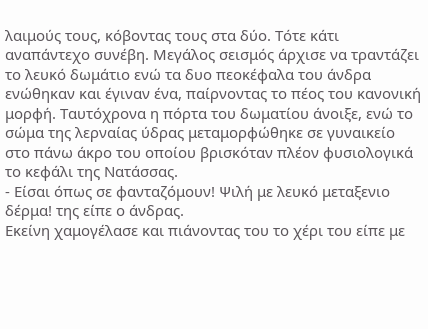λαιμούς τους, κόβοντας τους στα δύο. Τότε κάτι αναπάντεχο συνέβη. Μεγάλος σεισμός άρχισε να τραντάζει το λευκό δωμάτιο ενώ τα δυο πεοκέφαλα του άνδρα ενώθηκαν και έγιναν ένα, παίρνοντας το πέος του κανονική μορφή. Ταυτόχρονα η πόρτα του δωματίου άνοιξε, ενώ το σώμα της λερναίας ύδρας μεταμορφώθηκε σε γυναικείο στο πάνω άκρο του οποίου βρισκόταν πλέον φυσιολογικά το κεφάλι της Νατάσσας.
- Είσαι όπως σε φανταζόμουν! Ψιλή με λευκό μεταξενιο δέρμα! της είπε ο άνδρας.
Εκείνη χαμογέλασε και πιάνοντας του το χέρι του είπε με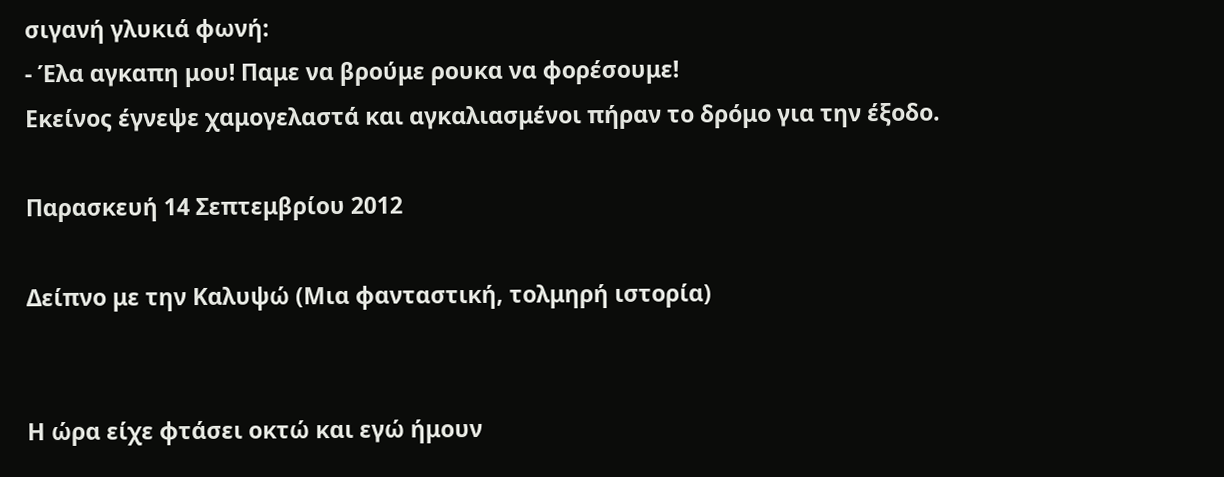σιγανή γλυκιά φωνή:
- Έλα αγκαπη μου! Παμε να βρούμε ρουκα να φορέσουμε!
Εκείνος έγνεψε χαμογελαστά και αγκαλιασμένοι πήραν το δρόμο για την έξοδο.

Παρασκευή 14 Σεπτεμβρίου 2012

Δείπνο με την Καλυψώ (Μια φανταστική, τολμηρή ιστορία)


Η ώρα είχε φτάσει οκτώ και εγώ ήμουν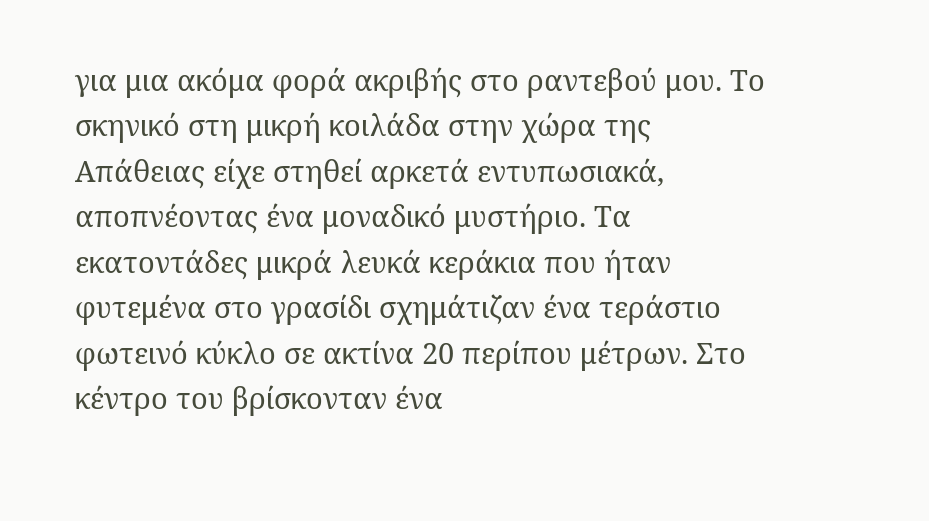για μια ακόμα φορά ακριβής στο ραντεβού μου. Το σκηνικό στη μικρή κοιλάδα στην χώρα της Απάθειας είχε στηθεί αρκετά εντυπωσιακά, αποπνέοντας ένα μοναδικό μυστήριο. Τα εκατοντάδες μικρά λευκά κεράκια που ήταν φυτεμένα στο γρασίδι σχημάτιζαν ένα τεράστιο φωτεινό κύκλο σε ακτίνα 20 περίπου μέτρων. Στο κέντρο του βρίσκονταν ένα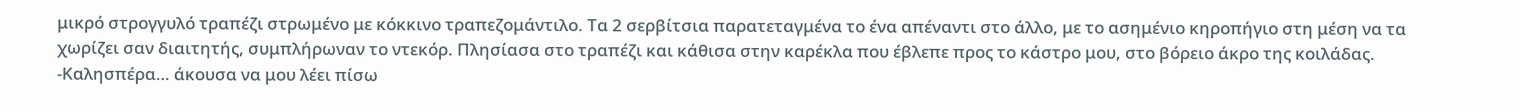μικρό στρογγυλό τραπέζι στρωμένο με κόκκινο τραπεζομάντιλο. Τα 2 σερβίτσια παρατεταγμένα το ένα απέναντι στο άλλο, με το ασημένιο κηροπήγιο στη μέση να τα χωρίζει σαν διαιτητής, συμπλήρωναν τo ντεκόρ. Πλησίασα στο τραπέζι και κάθισα στην καρέκλα που έβλεπε προς το κάστρο μου, στο βόρειο άκρο της κοιλάδας.
-Καλησπέρα… άκουσα να μου λέει πίσω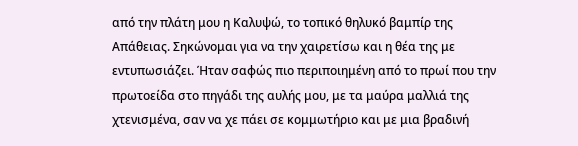από την πλάτη μου η Καλυψώ, το τοπικό θηλυκό βαμπίρ της Απάθειας. Σηκώνομαι για να την χαιρετίσω και η θέα της με εντυπωσιάζει. Ήταν σαφώς πιο περιποιημένη από το πρωί που την πρωτοείδα στο πηγάδι της αυλής μου, με τα μαύρα μαλλιά της χτενισμένα, σαν να χε πάει σε κομμωτήριο και με μια βραδινή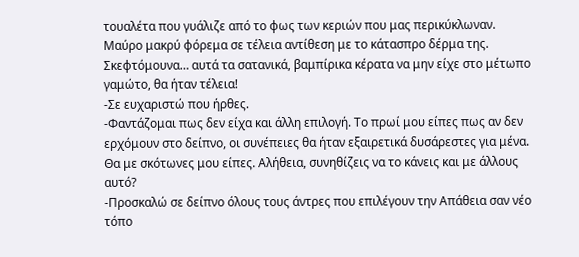τουαλέτα που γυάλιζε από το φως των κεριών που μας περικύκλωναν. Μαύρο μακρύ φόρεμα σε τέλεια αντίθεση με το κάτασπρο δέρμα της.  Σκεφτόμουνα… αυτά τα σατανικά, βαμπίρικα κέρατα να μην είχε στο μέτωπο γαμώτο, θα ήταν τέλεια!
-Σε ευχαριστώ που ήρθες.
-Φαντάζομαι πως δεν είχα και άλλη επιλογή. Το πρωί μου είπες πως αν δεν ερχόμουν στο δείπνο, οι συνέπειες θα ήταν εξαιρετικά δυσάρεστες για μένα. Θα με σκότωνες μου είπες. Αλήθεια, συνηθίζεις να το κάνεις και με άλλους αυτό?
-Προσκαλώ σε δείπνο όλους τους άντρες που επιλέγουν την Απάθεια σαν νέο τόπο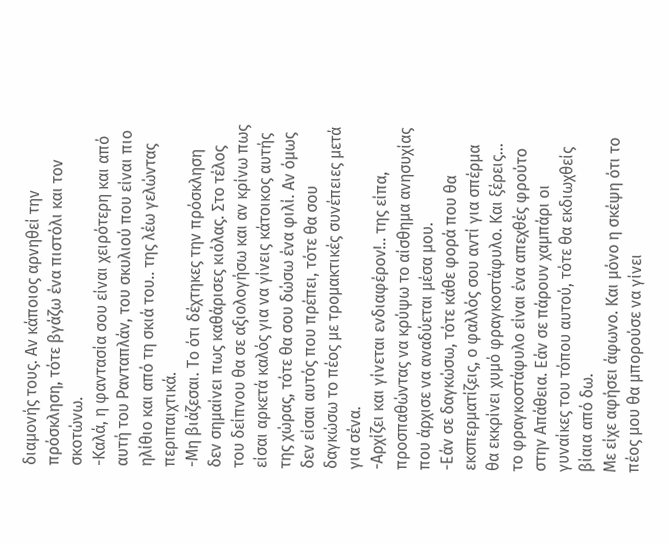διαμονής τους. Αν κάποιος αρνηθεί την πρόσκληση, τότε βγάζω ένα πιστόλι και τον σκοτώνω.
-Καλά, η φαντασία σου είναι χειρότερη και από αυτή του Ρανταπλάν, του σκυλιού που είναι πιο ηλίθιο και από τη σκιά του.. της λέω γελώντας περιπαιχτικά.
-Μη βιάζεσαι. Το ότι δέχτηκες την πρόσκληση δεν σημαίνει πως καθάρισες κιόλας. Στο τέλος του δείπνου θα σε αξιολογήσω και αν κρίνω πως είσαι αρκετά καλός για να γίνεις κάτοικος αυτής της χώρας, τότε θα σου δώσω ένα φιλί. Αν όμως δεν είσαι αυτός που πρέπει, τότε θα σου δαγκώσω το πέος με τρομακτικές συνέπειες μετά για σένα.
-Αρχίζει και γίνεται ενδιαφέρον!.. της είπα, προσπαθώντας να κρύψω το αίσθημα ανησυχίας που άρχισε να αναδύεται μέσα μου.
-Εάν σε δαγκώσω, τότε κάθε φορά που θα εκσπερματίζεις, ο φαλλός σου αντί για σπέρμα θα εκκρίνει χυμό φραγκοστάφυλο. Και ξέρεις… το φραγκοστάφυλο είναι ένα απεχθές φρούτο στην Απάθεια. Εάν σε πάρουν χαμπάρι οι γυναίκες του τόπου αυτού, τότε θα εκδιωχθείς βίαια από δω.
Με είχε αφήσει άφωνο. Και μόνο η σκέψη ότι το πέος μου θα μπορούσε να γίνει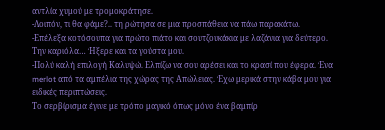αντλία χυμού με τρομοκράτησε.
-Λοιπόν, τι θα φάμε?.. τη ρώτησα σε μια προσπάθεια να πάω παρακάτω.
-Επέλεξα κοτόσουπα για πρώτο πιάτο και σουτζουκάκια με λαζάνια για δεύτερο.
Την καριόλα… Ήξερε και τα γούστα μου.
-Πολύ καλή επιλογή Καλυψώ. Ελπίζω να σου αρέσει και το κρασί που έφερα. Ένα merlot από τα αμπέλια της χώρας της Απώλειας. Έχω μερικά στην κάβα μου για ειδικές περιπτώσεις.
Το σερβίρισμα έγινε με τρόπο μαγικό όπως μόνο ένα βαμπίρ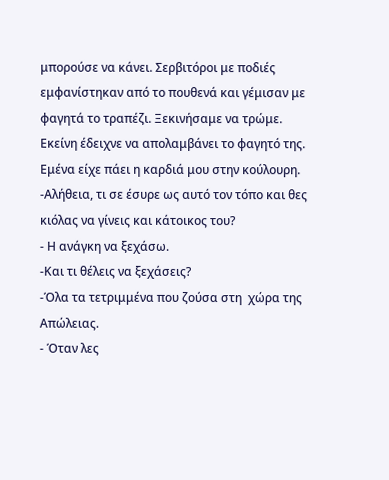μπορούσε να κάνει. Σερβιτόροι με ποδιές εμφανίστηκαν από το πουθενά και γέμισαν με φαγητά το τραπέζι. Ξεκινήσαμε να τρώμε. Εκείνη έδειχνε να απολαμβάνει το φαγητό της. Εμένα είχε πάει η καρδιά μου στην κούλουρη.
-Αλήθεια, τι σε έσυρε ως αυτό τον τόπο και θες κιόλας να γίνεις και κάτοικος του?
- Η ανάγκη να ξεχάσω.
-Και τι θέλεις να ξεχάσεις?
-Όλα τα τετριμμένα που ζούσα στη  χώρα της Απώλειας.
- Όταν λες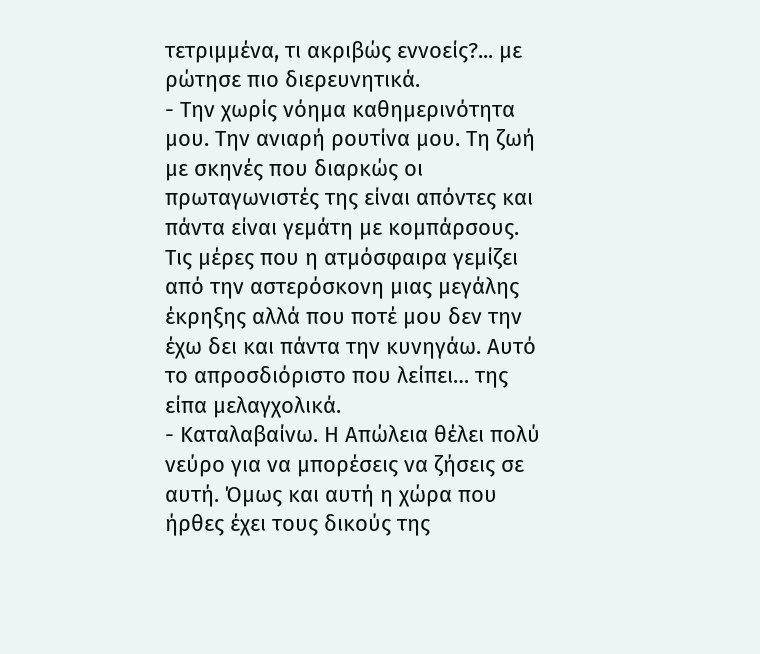τετριμμένα, τι ακριβώς εννοείς?... με ρώτησε πιο διερευνητικά.
- Την χωρίς νόημα καθημερινότητα μου. Την ανιαρή ρουτίνα μου. Τη ζωή με σκηνές που διαρκώς οι πρωταγωνιστές της είναι απόντες και πάντα είναι γεμάτη με κομπάρσους. Τις μέρες που η ατμόσφαιρα γεμίζει από την αστερόσκονη μιας μεγάλης έκρηξης αλλά που ποτέ μου δεν την έχω δει και πάντα την κυνηγάω. Αυτό το απροσδιόριστο που λείπει… της είπα μελαγχολικά.
- Καταλαβαίνω. Η Απώλεια θέλει πολύ νεύρο για να μπορέσεις να ζήσεις σε αυτή. Όμως και αυτή η χώρα που ήρθες έχει τους δικούς της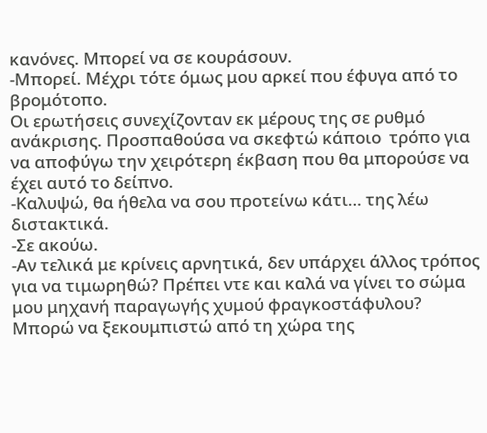κανόνες. Μπορεί να σε κουράσουν.
-Μπορεί. Μέχρι τότε όμως μου αρκεί που έφυγα από το βρομότοπο.
Οι ερωτήσεις συνεχίζονταν εκ μέρους της σε ρυθμό ανάκρισης. Προσπαθούσα να σκεφτώ κάποιο  τρόπο για να αποφύγω την χειρότερη έκβαση που θα μπορούσε να  έχει αυτό το δείπνο.
-Καλυψώ, θα ήθελα να σου προτείνω κάτι… της λέω διστακτικά.
-Σε ακούω.
-Αν τελικά με κρίνεις αρνητικά, δεν υπάρχει άλλος τρόπος για να τιμωρηθώ? Πρέπει ντε και καλά να γίνει το σώμα μου μηχανή παραγωγής χυμού φραγκοστάφυλου? Μπορώ να ξεκουμπιστώ από τη χώρα της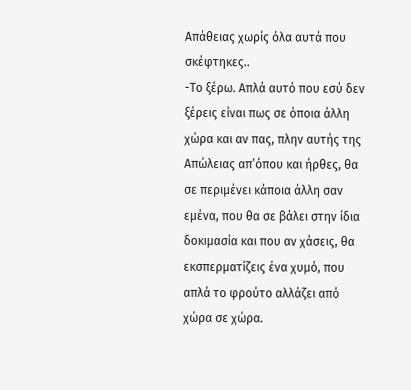Απάθειας χωρίς όλα αυτά που σκέφτηκες..
-Το ξέρω. Απλά αυτό που εσύ δεν ξέρεις είναι πως σε όποια άλλη χώρα και αν πας, πλην αυτής της Απώλειας απ’όπου και ήρθες, θα σε περιμένει κάποια άλλη σαν εμένα, που θα σε βάλει στην ίδια δοκιμασία και που αν χάσεις, θα εκσπερματίζεις ένα χυμό, που απλά το φρούτο αλλάζει από χώρα σε χώρα.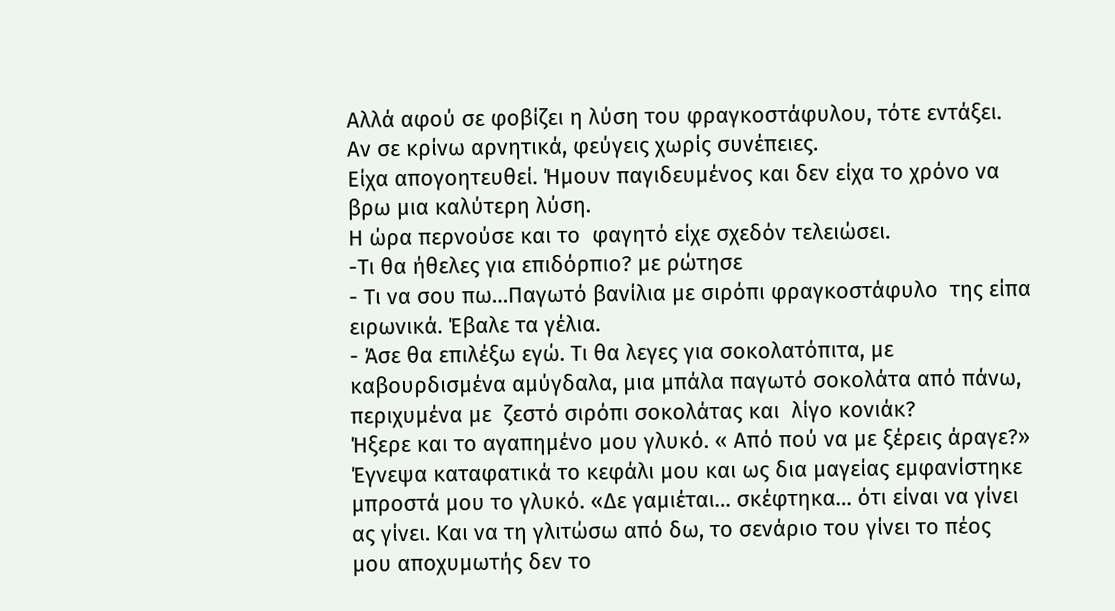Αλλά αφού σε φοβίζει η λύση του φραγκοστάφυλου, τότε εντάξει. Αν σε κρίνω αρνητικά, φεύγεις χωρίς συνέπειες.
Είχα απογοητευθεί. Ήμουν παγιδευμένος και δεν είχα το χρόνο να βρω μια καλύτερη λύση.
Η ώρα περνούσε και το  φαγητό είχε σχεδόν τελειώσει.
-Τι θα ήθελες για επιδόρπιο? με ρώτησε
- Τι να σου πω…Παγωτό βανίλια με σιρόπι φραγκοστάφυλο  της είπα ειρωνικά. Έβαλε τα γέλια.
- Άσε θα επιλέξω εγώ. Τι θα λεγες για σοκολατόπιτα, με καβουρδισμένα αμύγδαλα, μια μπάλα παγωτό σοκολάτα από πάνω, περιχυμένα με  ζεστό σιρόπι σοκολάτας και  λίγο κονιάκ?
Ήξερε και το αγαπημένο μου γλυκό. « Από πού να με ξέρεις άραγε?» Έγνεψα καταφατικά το κεφάλι μου και ως δια μαγείας εμφανίστηκε μπροστά μου το γλυκό. «Δε γαμιέται… σκέφτηκα… ότι είναι να γίνει ας γίνει. Και να τη γλιτώσω από δω, το σενάριο του γίνει το πέος μου αποχυμωτής δεν το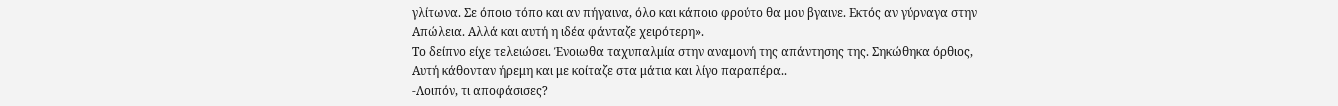γλίτωνα. Σε όποιο τόπο και αν πήγαινα, όλο και κάποιο φρούτο θα μου βγαινε. Εκτός αν γύρναγα στην Απώλεια. Αλλά και αυτή η ιδέα φάνταζε χειρότερη».
Το δείπνο είχε τελειώσει. Ένοιωθα ταχυπαλμία στην αναμονή της απάντησης της. Σηκώθηκα όρθιος, Αυτή κάθονταν ήρεμη και με κοίταζε στα μάτια και λίγο παραπέρα..
-Λοιπόν, τι αποφάσισες?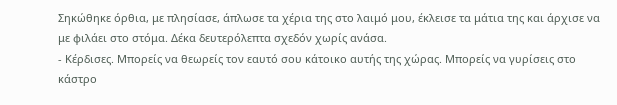Σηκώθηκε όρθια, με πλησίασε, άπλωσε τα χέρια της στο λαιμό μου, έκλεισε τα μάτια της και άρχισε να με φιλάει στο στόμα. Δέκα δευτερόλεπτα σχεδόν χωρίς ανάσα.
- Κέρδισες. Μπορείς να θεωρείς τον εαυτό σου κάτοικο αυτής της χώρας. Μπορείς να γυρίσεις στο κάστρο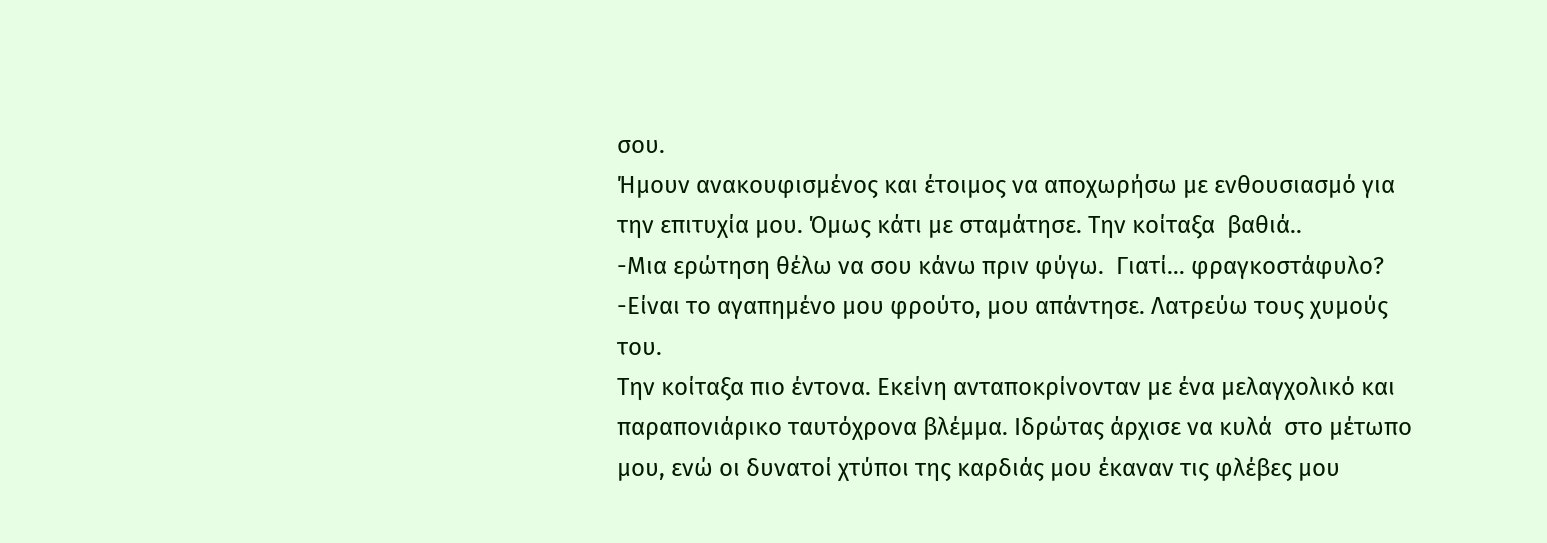σου.
Ήμουν ανακουφισμένος και έτοιμος να αποχωρήσω με ενθουσιασμό για την επιτυχία μου. Όμως κάτι με σταμάτησε. Την κοίταξα  βαθιά..
-Μια ερώτηση θέλω να σου κάνω πριν φύγω.  Γιατί… φραγκοστάφυλο?
-Είναι το αγαπημένο μου φρούτο, μου απάντησε. Λατρεύω τους χυμούς του.
Την κοίταξα πιο έντονα. Εκείνη ανταποκρίνονταν με ένα μελαγχολικό και παραπονιάρικο ταυτόχρονα βλέμμα. Ιδρώτας άρχισε να κυλά  στο μέτωπο μου, ενώ οι δυνατοί χτύποι της καρδιάς μου έκαναν τις φλέβες μου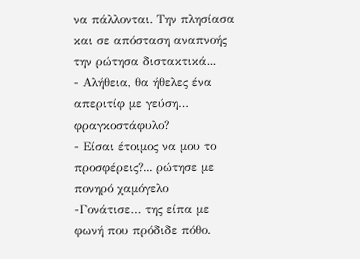να πάλλονται. Την πλησίασα και σε απόσταση αναπνοής την ρώτησα διστακτικά...
- Αλήθεια, θα ήθελες ένα απεριτίφ με γεύση… φραγκοστάφυλο?
- Είσαι έτοιμος να μου το προσφέρεις?... ρώτησε με πονηρό χαμόγελο
-Γονάτισε… της είπα με φωνή που πρόδιδε πόθο.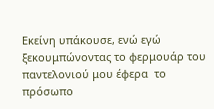Εκείνη υπάκουσε, ενώ εγώ ξεκουμπώνοντας το φερμουάρ του παντελονιού μου έφερα  το πρόσωπο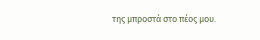της μπροστά στο πέος μου.